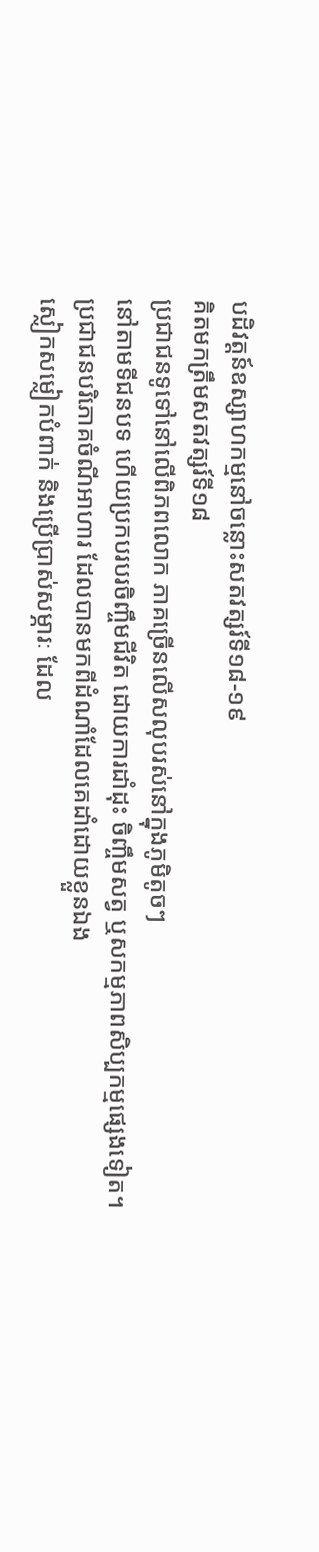បដិវត្តន៍ឧស្សាហកម្មនៅចន្លោះសតវត្សរ៍ទី១៨-១៩
គិតមកត្រឹមសតវត្សរ៍ទី១៨
ប្រជាជនទូទៅនៅលើពិភពលោក ភាគច្រើនលើសលុបរស់នៅក្នុងភូមិតូចៗ
នៅតាមទីជនបទ ហើយប្រកបរបរចិញ្ចឹមជីវិត ដោយការដាំដុះ ចិញ្ចឹមសត្វ ឬសកម្មភាពសិប្បកម្មផ្សេងទៀត។
ប្រជាជនបរិភោគចំណីអាហារ ដែលបានមកពីដំណាំដែលគេដាំដោយខ្លួនឯង
ស្លៀកសម្លៀកបំពាក់ និងប្រើប្រាស់សម្ភារៈ ដែល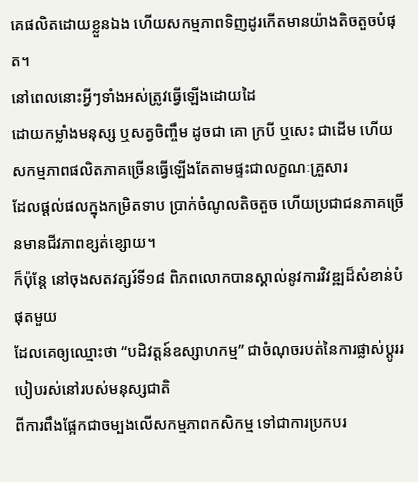គេផលិតដោយខ្លួនឯង ហើយសកម្មភាពទិញដូរកើតមានយ៉ាងតិចតួចបំផុត។
នៅពេលនោះអ្វីៗទាំងអស់ត្រូវធ្វើឡើងដោយដៃ
ដោយកម្លាំងមនុស្ស ឬសត្វចិញ្ចឹម ដូចជា គោ ក្របី ឬសេះ ជាដើម ហើយសកម្មភាពផលិតភាគច្រើនធ្វើឡើងតែតាមផ្ទះជាលក្ខណៈគ្រួសារ
ដែលផ្តល់ផលក្នុងកម្រិតទាប ប្រាក់ចំណូលតិចតួច ហើយប្រជាជនភាគច្រើនមានជីវភាពខ្សត់ខ្សោយ។
ក៏ប៉ុន្តែ នៅចុងសតវត្សរ៍ទី១៨ ពិភពលោកបានស្គាល់នូវការវិវឌ្ឍដ៏សំខាន់បំផុតមួយ
ដែលគេឲ្យឈ្មោះថា “បដិវត្តន៍ឧស្សាហកម្ម” ជាចំណុចរបត់នៃការផ្លាស់ប្តូររបៀបរស់នៅរបស់មនុស្សជាតិ
ពីការពឹងផ្អែកជាចម្បងលើសកម្មភាពកសិកម្ម ទៅជាការប្រកបរ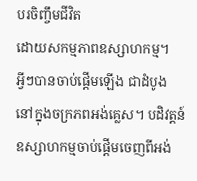បរចិញ្ចឹមជីវិត
ដោយសកម្មភាពឧស្សាហកម្ម។
អ្វីៗបានចាប់ផ្តើមឡើង ជាដំបូង
នៅក្នុងចក្រភពអង់គ្លេស។ បដិវត្តន៍ឧស្សាហកម្មចាប់ផ្តើមចេញពីអង់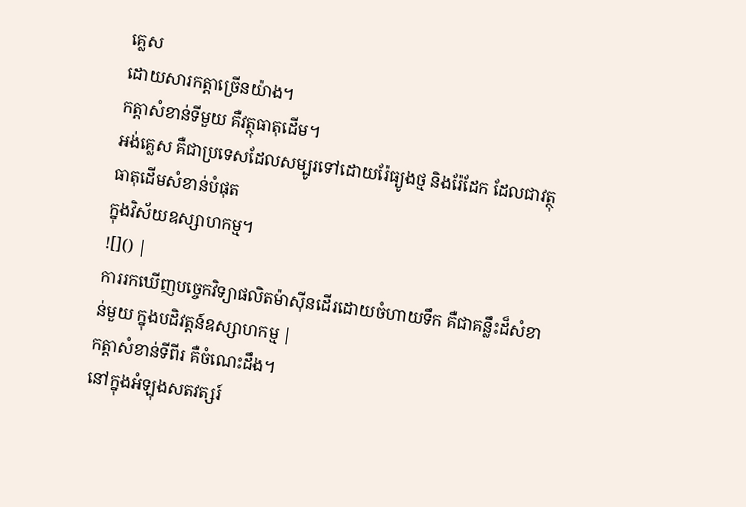គ្លេស
ដោយសារកត្តាច្រើនយ៉ាង។
កត្តាសំខាន់ទីមួយ គឺវត្ថុធាតុដើម។
អង់គ្លេស គឺជាប្រទេសដែលសម្បូរទៅដោយរ៉ែធ្យូងថ្ម និងរ៉ែដែក ដែលជាវត្ថុធាតុដើមសំខាន់បំផុត
ក្នុងវិស័យឧស្សាហកម្ម។
![]() |
ការរកឃើញបច្ចេកវិទ្យាផលិតម៉ាស៊ីនដើរដោយចំហាយទឹក គឺជាគន្លឹះដ៏សំខាន់មួយ ក្នុងបដិវត្តន៍ឧស្សាហកម្ម |
កត្តាសំខាន់ទីពីរ គឺចំណេះដឹង។
នៅក្នុងអំឡុងសតវត្សរ៍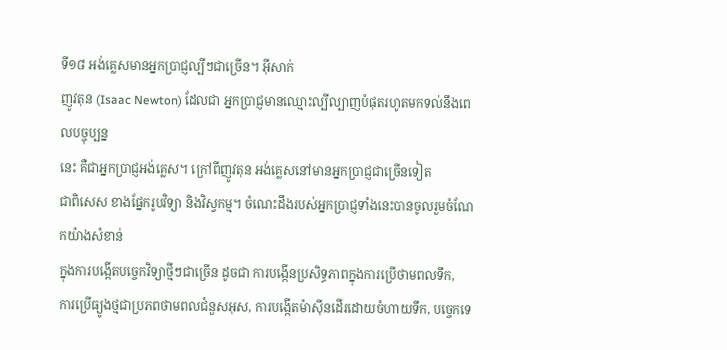ទី១៨ អង់គ្លេសមានអ្នកប្រាជ្ញល្បីៗជាច្រើន។ អ៊ីសាក់
ញូវតុន (Isaac Newton) ដែលជា អ្នកប្រាជ្ញមានឈ្មោះល្បីល្បាញបំផុតរហូតមកទល់នឹងពេលបច្ចុប្បន្ន
នេះ គឺជាអ្នកប្រាជ្ញអង់គ្លេស។ ក្រៅពីញូវតុន អង់គ្លេសនៅមានអ្នកប្រាជ្ញជាច្រើនទៀត
ជាពិសេស ខាងផ្នែករូបវិទ្យា និងវិស្វកម្ម។ ចំណេះដឹងរបស់អ្នកប្រាជ្ញទាំងនេះបានចូលរួមចំណែកយ៉ាងសំខាន់
ក្នុងការបង្កើតបច្ចេកវិទ្យាថ្មីៗជាច្រើន ដូចជា ការបង្កើនប្រសិទ្ធភាពក្នុងការប្រើថាមពលទឹក,
ការប្រើធ្យូងថ្មជាប្រភពថាមពលជំនួសអុស, ការបង្កើតម៉ាស៊ីនដើរដោយចំហាយទឹក, បច្ចេកទេ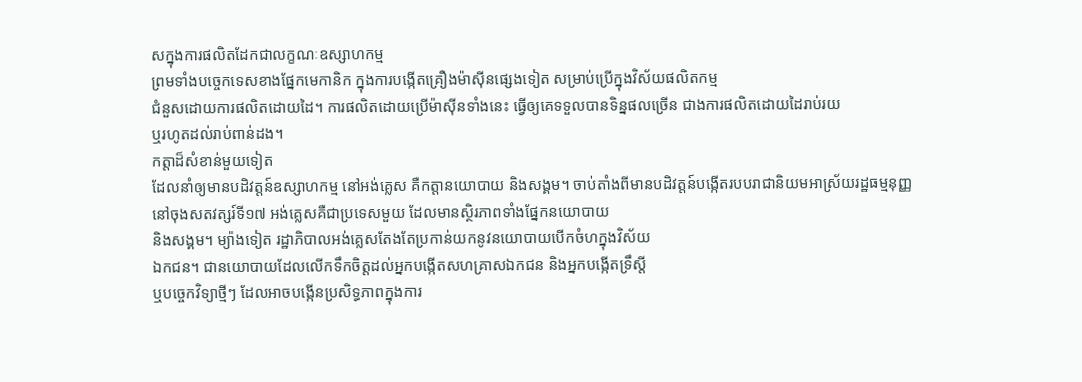សក្នុងការផលិតដែកជាលក្ខណៈឧស្សាហកម្ម
ព្រមទាំងបច្ចេកទេសខាងផ្នែកមេកានិក ក្នុងការបង្កើតគ្រឿងម៉ាស៊ីនផ្សេងទៀត សម្រាប់ប្រើក្នុងវិស័យផលិតកម្ម
ជំនួសដោយការផលិតដោយដៃ។ ការផលិតដោយប្រើម៉ាស៊ីនទាំងនេះ ធ្វើឲ្យគេទទួលបានទិន្នផលច្រើន ជាងការផលិតដោយដៃរាប់រយ
ឬរហូតដល់រាប់ពាន់ដង។
កត្តាដ៏សំខាន់មួយទៀត
ដែលនាំឲ្យមានបដិវត្តន៍ឧស្សាហកម្ម នៅអង់គ្លេស គឺកត្តានយោបាយ និងសង្គម។ ចាប់តាំងពីមានបដិវត្តន៍បង្កើតរបបរាជានិយមអាស្រ័យរដ្ឋធម្មនុញ្ញ
នៅចុងសតវត្សរ៍ទី១៧ អង់គ្លេសគឺជាប្រទេសមួយ ដែលមានស្ថិរភាពទាំងផ្នែកនយោបាយ
និងសង្គម។ ម្យ៉ាងទៀត រដ្ឋាភិបាលអង់គ្លេសតែងតែប្រកាន់យកនូវនយោបាយបើកចំហក្នុងវិស័យ
ឯកជន។ ជានយោបាយដែលលើកទឹកចិត្តដល់អ្នកបង្កើតសហគ្រាសឯកជន និងអ្នកបង្កើតទ្រឹស្តី
ឬបច្ចេកវិទ្យាថ្មីៗ ដែលអាចបង្កើនប្រសិទ្ធភាពក្នុងការ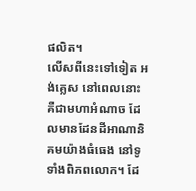ផលិត។
លើសពីនេះទៅទៀត អង់គ្លេស នៅពេលនោះ
គឺជាមហាអំណាច ដែលមានដែនដីអាណានិគមយ៉ាងធំធេង នៅទូទាំងពិភពលោក។ ដែ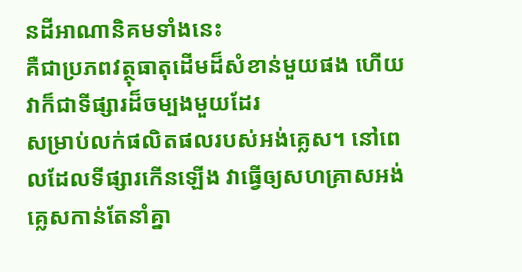នដីអាណានិគមទាំងនេះ
គឺជាប្រភពវត្ថុធាតុដើមដ៏សំខាន់មួយផង ហើយវាក៏ជាទីផ្សារដ៏ចម្បងមួយដែរ
សម្រាប់លក់ផលិតផលរបស់អង់គ្លេស។ នៅពេលដែលទីផ្សារកើនឡើង វាធ្វើឲ្យសហគ្រាសអង់គ្លេសកាន់តែនាំគ្នា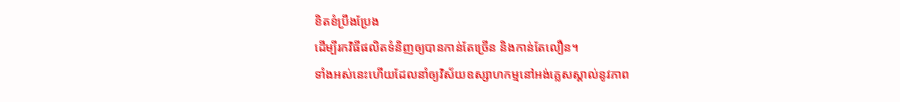ខិតខំប្រឹងប្រែង
ដើម្បីរកវិធីផលិតទំនិញឲ្យបានកាន់តែច្រើន និងកាន់តែលឿន។
ទាំងអស់នេះហើយដែលនាំឲ្យវិស័យឧស្សាហកម្មនៅអង់គ្លេសស្គាល់នូវភាព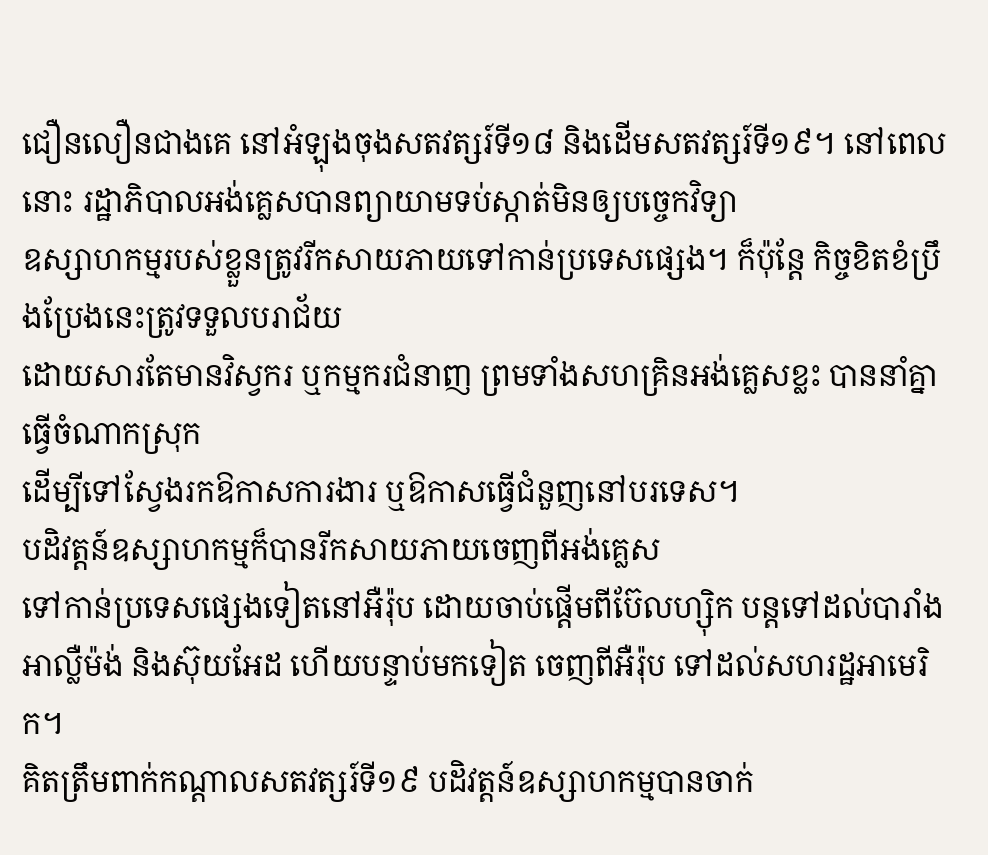ជឿនលឿនជាងគេ នៅអំឡុងចុងសតវត្សរ៍ទី១៨ និងដើមសតវត្សរ៍ទី១៩។ នៅពេលនោះ រដ្ឋាភិបាលអង់គ្លេសបានព្យាយាមទប់ស្កាត់មិនឲ្យបច្ចេកវិទ្យា
ឧស្សាហកម្មរបស់ខ្លួនត្រូវរីកសាយភាយទៅកាន់ប្រទេសផ្សេង។ ក៏ប៉ុន្តែ កិច្ចខិតខំប្រឹងប្រែងនេះត្រូវទទួលបរាជ័យ
ដោយសារតែមានវិស្វករ ឬកម្មករជំនាញ ព្រមទាំងសហគ្រិនអង់គ្លេសខ្លះ បាននាំគ្នាធ្វើចំណាកស្រុក
ដើម្បីទៅស្វែងរកឱកាសការងារ ឬឱកាសធ្វើជំនួញនៅបរទេស។
បដិវត្តន៍ឧស្សាហកម្មក៏បានរីកសាយភាយចេញពីអង់គ្លេស
ទៅកាន់ប្រទេសផ្សេងទៀតនៅអឺរ៉ុប ដោយចាប់ផ្តើមពីប៊ែលហ្ស៊ិក បន្តទៅដល់បារាំង
អាល្លឺម៉ង់ និងស៊ុយអែដ ហើយបន្ទាប់មកទៀត ចេញពីអឺរ៉ុប ទៅដល់សហរដ្ឋអាមេរិក។
គិតត្រឹមពាក់កណ្តាលសតវត្សរ៍ទី១៩ បដិវត្តន៍ឧស្សាហកម្មបានចាក់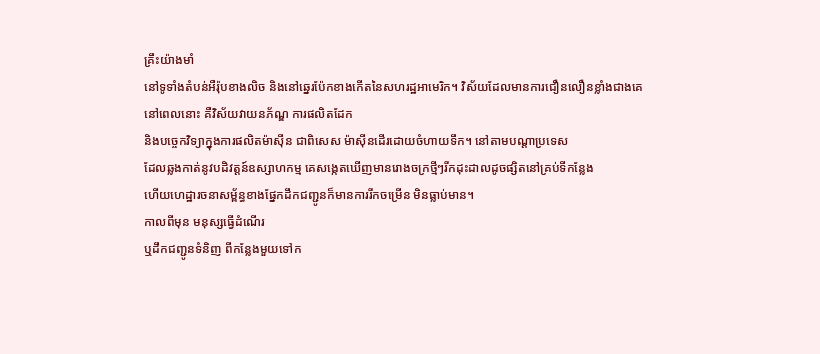គ្រឹះយ៉ាងមាំ
នៅទូទាំងតំបន់អឺរ៉ុបខាងលិច និងនៅឆ្នេរប៉ែកខាងកើតនៃសហរដ្ឋអាមេរិក។ វិស័យដែលមានការជឿនលឿនខ្លាំងជាងគេ
នៅពេលនោះ គឺវិស័យវាយនភ័ណ្ឌ ការផលិតដែក
និងបច្ចេកវិទ្យាក្នុងការផលិតម៉ាស៊ីន ជាពិសេស ម៉ាស៊ីនដើរដោយចំហាយទឹក។ នៅតាមបណ្តាប្រទេស
ដែលឆ្លងកាត់នូវបដិវត្តន៍ឧស្សាហកម្ម គេសង្កេតឃើញមានរោងចក្រថ្មីៗរីកដុះដាលដូចផ្សិតនៅគ្រប់ទីកន្លែង
ហើយហេដ្ឋារចនាសម្ព័ន្ធខាងផ្នែកដឹកជញ្ជូនក៏មានការរីកចម្រើន មិនធ្លាប់មាន។
កាលពីមុន មនុស្សធ្វើដំណើរ
ឬដឹកជញ្ជូនទំនិញ ពីកន្លែងមួយទៅក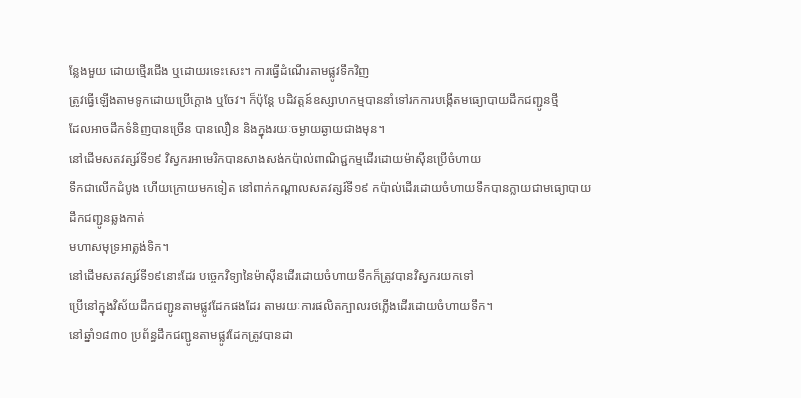ន្លែងមួយ ដោយថ្មើរជើង ឬដោយរទេះសេះ។ ការធ្វើដំណើរតាមផ្លូវទឹកវិញ
ត្រូវធ្វើឡើងតាមទូកដោយប្រើក្តោង ឬចែវ។ ក៏ប៉ុន្តែ បដិវត្តន៍ឧស្សាហកម្មបាននាំទៅរកការបង្កើតមធ្យោបាយដឹកជញ្ជូនថ្មី
ដែលអាចដឹកទំនិញបានច្រើន បានលឿន និងក្នុងរយៈចម្ងាយឆ្ងាយជាងមុន។
នៅដើមសតវត្សរ៍ទី១៩ វិស្វករអាមេរិកបានសាងសង់កប៉ាល់ពាណិជ្ជកម្មដើរដោយម៉ាស៊ីនប្រើចំហាយ
ទឹកជាលើកដំបូង ហើយក្រោយមកទៀត នៅពាក់កណ្តាលសតវត្សរ៍ទី១៩ កប៉ាល់ដើរដោយចំហាយទឹកបានក្លាយជាមធ្យោបាយដឹកជញ្ជូនឆ្លងកាត់
មហាសមុទ្រអាត្លង់ទិក។
នៅដើមសតវត្សរ៍ទី១៩នោះដែរ បច្ចេកវិទ្យានៃម៉ាស៊ីនដើរដោយចំហាយទឹកក៏ត្រូវបានវិស្វករយកទៅ
ប្រើនៅក្នុងវិស័យដឹកជញ្ជូនតាមផ្លូវដែកផងដែរ តាមរយៈការផលិតក្បាលរថភ្លើងដើរដោយចំហាយទឹក។
នៅឆ្នាំ១៨៣០ ប្រព័ន្ធដឹកជញ្ជូនតាមផ្លូវដែកត្រូវបានដា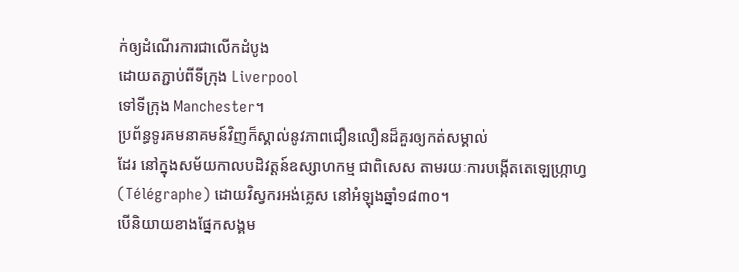ក់ឲ្យដំណើរការជាលើកដំបូង
ដោយតភ្ជាប់ពីទីក្រុង Liverpool
ទៅទីក្រុង Manchester។
ប្រព័ន្ធទូរគមនាគមន៍វិញក៏ស្គាល់នូវភាពជឿនលឿនដ៏គួរឲ្យកត់សម្គាល់
ដែរ នៅក្នុងសម័យកាលបដិវត្តន៍ឧស្សាហកម្ម ជាពិសេស តាមរយៈការបង្កើតតេឡេហ្ក្រាហ្វ
(Télégraphe) ដោយវិស្វករអង់គ្លេស នៅអំឡុងឆ្នាំ១៨៣០។
បើនិយាយខាងផ្នែកសង្គម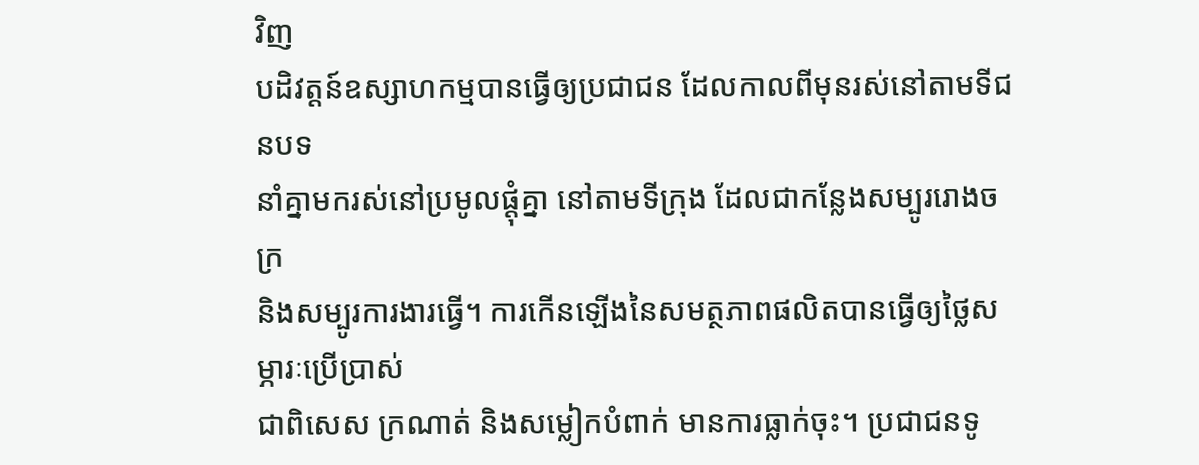វិញ
បដិវត្តន៍ឧស្សាហកម្មបានធ្វើឲ្យប្រជាជន ដែលកាលពីមុនរស់នៅតាមទីជនបទ
នាំគ្នាមករស់នៅប្រមូលផ្តុំគ្នា នៅតាមទីក្រុង ដែលជាកន្លែងសម្បូររោងចក្រ
និងសម្បូរការងារធ្វើ។ ការកើនឡើងនៃសមត្ថភាពផលិតបានធ្វើឲ្យថ្លៃសម្ភារៈប្រើប្រាស់
ជាពិសេស ក្រណាត់ និងសម្លៀកបំពាក់ មានការធ្លាក់ចុះ។ ប្រជាជនទូ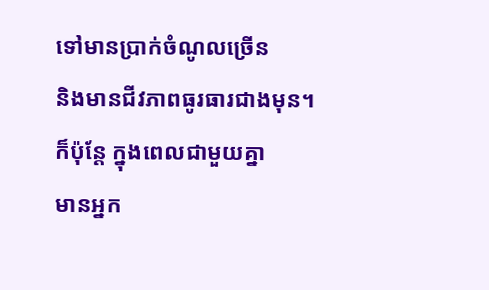ទៅមានប្រាក់ចំណូលច្រើន
និងមានជីវភាពធូរធារជាងមុន។
ក៏ប៉ុន្តែ ក្នុងពេលជាមួយគ្នា
មានអ្នក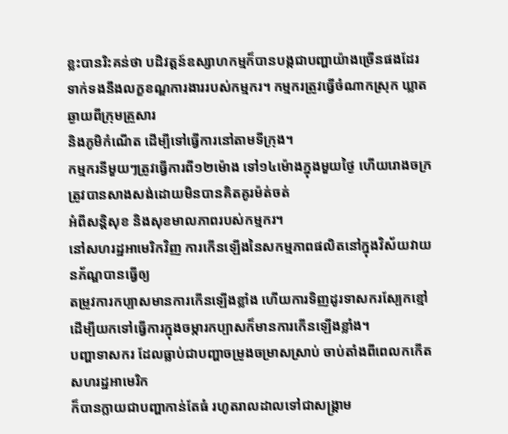ខ្លះបានរិះគន់ថា បដិវត្តន៍ឧស្សាហកម្មក៏បានបង្កជាបញ្ហាយ៉ាងច្រើនផងដែរ
ទាក់ទងនឹងលក្ខខណ្ឌការងាររបស់កម្មករ។ កម្មករត្រូវធ្វើចំណាកស្រុក ឃ្លាតឆ្ងាយពីក្រុមគ្រួសារ
និងភូមិកំណើត ដើម្បីទៅធ្វើការនៅតាមទីក្រុង។
កម្មករនីមួយៗត្រូវធ្វើការពី១២ម៉ោង ទៅ១៤ម៉ោងក្នុងមួយថ្ងៃ ហើយរោងចក្រត្រូវបានសាងសង់ដោយមិនបានគិតគូរម៉ត់ចត់
អំពីសន្តិសុខ និងសុខមាលភាពរបស់កម្មករ។
នៅសហរដ្ឋអាមេរិកវិញ ការកើនឡើងនៃសកម្មភាពផលិតនៅក្នុងវិស័យវាយនភ័ណ្ឌបានធ្វើឲ្យ
តម្រូវការកប្បាសមានការកើនឡើងខ្លាំង ហើយការទិញដូរទាសករស្បែកខ្មៅ ដើម្បីយកទៅធ្វើការក្នុងចម្ការកប្បាសក៏មានការកើនឡើងខ្លាំង។
បញ្ហាទាសករ ដែលធ្លាប់ជាបញ្ហាចម្រូងចម្រាសស្រាប់ ចាប់តាំងពីពេលកកើតសហរដ្ឋអាមេរិក
ក៏បានក្លាយជាបញ្ហាកាន់តែធំ រហូតរាលដាលទៅជាសង្រ្គាម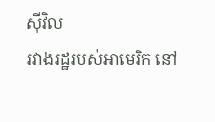ស៊ីវិល
រវាងរដ្ឋរបស់អាមេរិក នៅ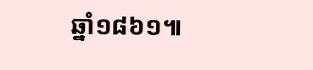ឆ្នាំ១៨៦១៕